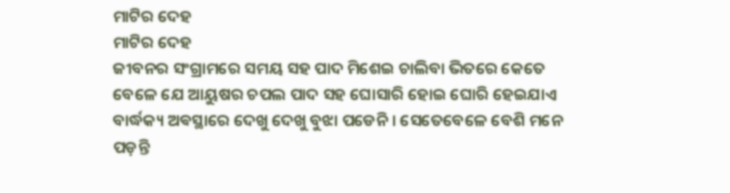ମାଟିର ଦେହ
ମାଟିର ଦେହ
ଜୀବନର ସଂଗ୍ରାମରେ ସମୟ ସହ ପାଦ ମିଶେଇ ଚାଲିବା ଭିତରେ କେତେ ବେଳେ ଯେ ଆୟୁଷର ଚପଲ ପାଦ ସହ ଘୋସାରି ହୋଇ ଘୋରି ହେଇଯାଏ ବାର୍ଦ୍ଧକ୍ୟ ଅଵସ୍ଥାରେ ଦେଖୁ ଦେଖୁ ବୁଝା ପଡେନି । ସେତେବେଳେ ବେଶି ମନେ ପଡ଼ନ୍ତି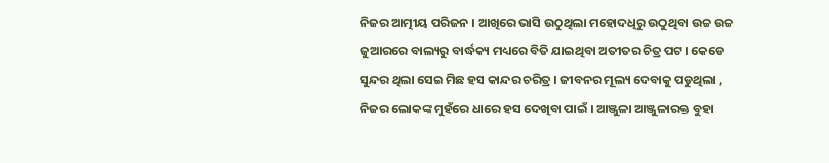ନିଜର ଆତ୍ମୀୟ ପରିଜନ । ଆଖିରେ ଭାସି ଉଠୁଥିଲା ମହୋଦଧିରୁ ଉଠୁଥିବା ଉଚ୍ଚ ଉଚ୍ଚ ଜୁଆରରେ ବାଲ୍ୟରୁ ବାର୍ଦ୍ଧକ୍ୟ ମଧ୍ୟରେ ବିତି ଯାଇଥିବା ଅତୀତର ଚିତ୍ର ପଟ । କେଡେ ସୁନ୍ଦର ଥିଲା ସେଇ ମିଛ ହସ କାନ୍ଦର ଚରିତ୍ର । ଜୀବନର ମୂଲ୍ୟ ଦେବାକୁ ପଡୁଥିଲା , ନିଜର ଲୋକଙ୍କ ମୁହଁରେ ଧାରେ ହସ ଦେଖିବା ପାଇଁ । ଆଞ୍ଜୁଳା ଆଞ୍ଜୁଳାରକ୍ତ ବୁହା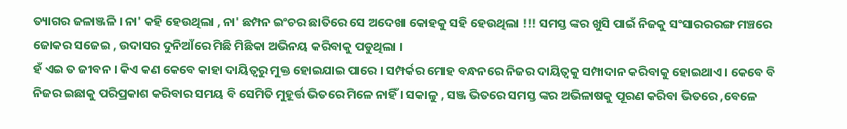ତ୍ୟାଗର ଜଳାଞ୍ଜଳି । ନା' କହି ହେଉଥିଲା , ନା' ଛମ୍ପନ ଇଂଚର ଛାତିରେ ସେ ଅଦେଖା କୋହକୁ ସହି ହେଉଥିଲା !!! ସମସ୍ତ ଙ୍କର ଖୁସି ପାଇଁ ନିଜକୁ ସଂସାରରରଙ୍ଗ ମଞ୍ଚରେ ଜୋକର ସଜେଇ , ଉଦାସର ଦୁନିଆଁରେ ମିଛି ମିଛିକା ଅଭିନୟ କରିବାକୁ ପଡୁଥିଲା ।
ହଁ ଏଇ ତ ଜୀବନ । କିଏ କଣ କେବେ କାହା ଦାୟିତ୍ୱରୁ ମୁକ୍ତ ହୋଇଯାଇ ପାରେ । ସମ୍ପର୍କର ମୋହ ବନ୍ଧନରେ ନିଜର ଦାୟିତ୍ୱକୁ ସମ୍ପାଦାନ କରିବାକୁ ହୋଇଥାଏ । କେବେ ବି ନିଜର ଇଛାକୁ ପରିପ୍ରକାଶ କରିବାର ସମୟ ବି ସେମିତି ମୁହୂର୍ତ୍ତ ଭିତରେ ମିଳେ ନାହିଁ । ସକାଳୁ , ସଞ୍ଜ ଭିତରେ ସମସ୍ତ ଙ୍କର ଅଭିଳାଷକୁ ପୂରଣ କରିବା ଭିତରେ ,ବେଳେ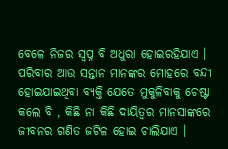ବେଳେ ନିଜର ସ୍ୱପ୍ନ ବି ଅଧୁରା ହୋଇରହିଯାଏ ।
ପରିବାର ଆଉ ସନ୍ତାନ ମାନଙ୍କର ମୋହରେ ବନ୍ଦୀ ହୋଇଯାଇଥିବା ବ୍ୟକ୍ତି ଯେତେ ମୁକୁଳିବାକୁ ଚେଷ୍ଟା କଲେ ବି , କିଛି ନା କିଛି ଦାୟିତ୍ୱର ମାନସାଙ୍କରେ ଜୀବନର ଗଣିତ ଜଟିଳ ହୋଇ ଚାଲିଯାଏ ।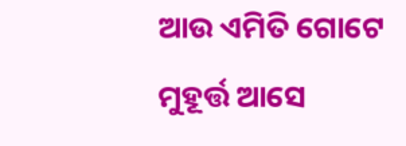ଆଉ ଏମିତି ଗୋଟେ ମୁହୂର୍ତ୍ତ ଆସେ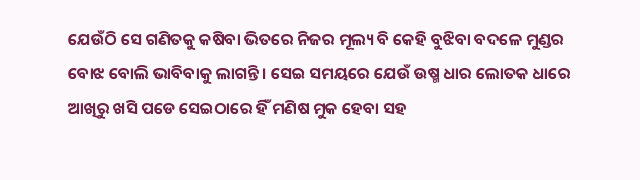ଯେଉଁଠି ସେ ଗଣିତକୁ କଷିବା ଭିତରେ ନିଜର ମୂଲ୍ୟ ବି କେହି ବୁଝିବା ବଦଳେ ମୁଣ୍ଡର ବୋଝ ବୋଲି ଭାବିବାକୁ ଲାଗନ୍ତି । ସେଇ ସମୟରେ ଯେଉଁ ଉଷ୍ମ ଧାର ଲୋତକ ଧାରେ ଆଖିରୁ ଖସି ପଡେ ସେଇଠାରେ ହିଁ ମଣିଷ ମୁକ ହେବା ସହ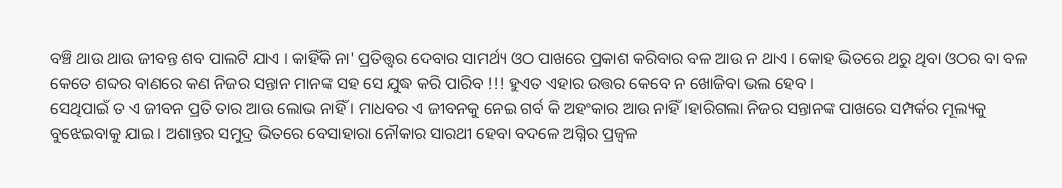ବଞ୍ଚି ଥାଉ ଥାଉ ଜୀବନ୍ତ ଶବ ପାଲଟି ଯାଏ । କାହିଁକି ନା' ପ୍ରତିତ୍ତ୍ୱର ଦେବାର ସାମର୍ଥ୍ୟ ଓଠ ପାଖରେ ପ୍ରକାଶ କରିବାର ବଳ ଆଉ ନ ଥାଏ । କୋହ ଭିତରେ ଥରୁ ଥିବା ଓଠର ବା ବଳ କେତେ ଶବ୍ଦର ବାଣରେ କଣ ନିଜର ସନ୍ତାନ ମାନଙ୍କ ସହ ସେ ଯୁଦ୍ଧ କରି ପାରିବ !!! ହୁଏତ ଏହାର ଉତ୍ତର କେବେ ନ ଖୋଜିବା ଭଲ ହେବ ।
ସେଥିପାଇଁ ତ ଏ ଜୀବନ ପ୍ରତି ତାର ଆଉ ଲୋଭ ନାହିଁ । ମାଧବର ଏ ଜୀବନକୁ ନେଇ ଗର୍ବ କି ଅହଂକାର ଆଉ ନାହିଁ।ହାରିଗଲା ନିଜର ସନ୍ତାନଙ୍କ ପାଖରେ ସମ୍ପର୍କର ମୂଲ୍ୟକୁ ବୁଝେଇବାକୁ ଯାଇ । ଅଶାନ୍ତର ସମୁଦ୍ର ଭିତରେ ବେସାହାରା ନୌକାର ସାରଥୀ ହେବା ବଦଳେ ଅଗ୍ନିର ପ୍ରଜ୍ଵଳ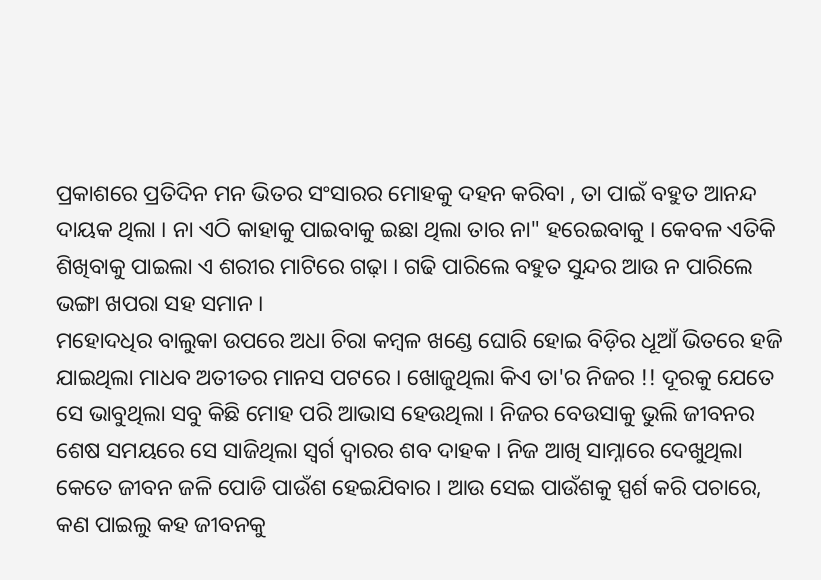ପ୍ରକାଶରେ ପ୍ରତିଦିନ ମନ ଭିତର ସଂସାରର ମୋହକୁ ଦହନ କରିବା , ତା ପାଇଁ ବହୁତ ଆନନ୍ଦ ଦାୟକ ଥିଲା । ନା ଏଠି କାହାକୁ ପାଇବାକୁ ଇଛା ଥିଲା ତାର ନା" ହରେଇବାକୁ । କେବଳ ଏତିକି ଶିଖିବାକୁ ପାଇଲା ଏ ଶରୀର ମାଟିରେ ଗଢ଼ା । ଗଢି ପାରିଲେ ବହୁତ ସୁନ୍ଦର ଆଉ ନ ପାରିଲେ ଭଙ୍ଗା ଖପରା ସହ ସମାନ ।
ମହୋଦଧିର ବାଲୁକା ଉପରେ ଅଧା ଚିରା କମ୍ବଳ ଖଣ୍ଡେ ଘୋରି ହୋଇ ବିଡ଼ିର ଧୂଆଁ ଭିତରେ ହଜି ଯାଇଥିଲା ମାଧବ ଅତୀତର ମାନସ ପଟରେ । ଖୋଜୁଥିଲା କିଏ ତା'ର ନିଜର !! ଦୂରକୁ ଯେତେ ସେ ଭାବୁଥିଲା ସବୁ କିଛି ମୋହ ପରି ଆଭାସ ହେଉଥିଲା । ନିଜର ବେଉସାକୁ ଭୁଲି ଜୀବନର ଶେଷ ସମୟରେ ସେ ସାଜିଥିଲା ସ୍ୱର୍ଗ ଦ୍ୱାରର ଶବ ଦାହକ । ନିଜ ଆଖି ସାମ୍ନାରେ ଦେଖୁଥିଲା କେତେ ଜୀବନ ଜଳି ପୋଡି ପାଉଁଶ ହେଇଯିବାର । ଆଉ ସେଇ ପାଉଁଶକୁ ସ୍ପର୍ଶ କରି ପଚାରେ, କଣ ପାଇଲୁ କହ ଜୀବନକୁ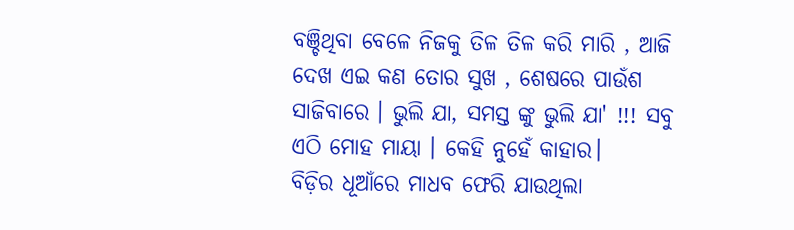ବଞ୍ଚିଥିବା ବେଳେ ନିଜକୁ ତିଳ ତିଳ କରି ମାରି , ଆଜି ଦେଖ ଏଇ କଣ ତୋର ସୁଖ , ଶେଷରେ ପାଉଁଶ ସାଜିବାରେ । ଭୁଲି ଯା, ସମସ୍ତ ଙ୍କୁ ଭୁଲି ଯା' !!! ସବୁ ଏଠି ମୋହ ମାୟା । କେହି ନୁହେଁ କାହାର।
ବିଡ଼ିର ଧୂଆଁରେ ମାଧବ ଫେରି ଯାଉଥିଲା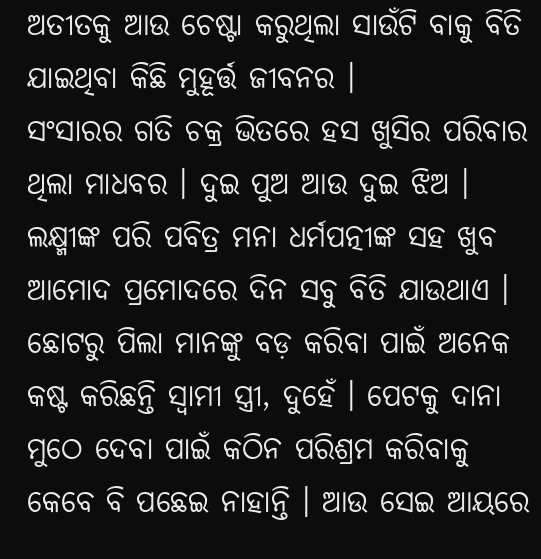ଅତୀତକୁ ଆଉ ଚେଷ୍ଟା କରୁଥିଲା ସାଉଁଟି ବାକୁ ବିତି ଯାଇଥିବା କିଛି ମୁହୂର୍ତ୍ତ ଜୀବନର ।
ସଂସାରର ଗତି ଚକ୍ର ଭିତରେ ହସ ଖୁସିର ପରିବାର ଥିଲା ମାଧବର । ଦୁଇ ପୁଅ ଆଉ ଦୁଇ ଝିଅ । ଲକ୍ଷ୍ମୀଙ୍କ ପରି ପବିତ୍ର ମନା ଧର୍ମପତ୍ନୀଙ୍କ ସହ ଖୁବ ଆମୋଦ ପ୍ରମୋଦରେ ଦିନ ସବୁ ବିତି ଯାଉଥାଏ । ଛୋଟରୁ ପିଲା ମାନଙ୍କୁ ବଡ଼ କରିବା ପାଇଁ ଅନେକ କଷ୍ଟ କରିଛନ୍ତି ସ୍ୱାମୀ ସ୍ତ୍ରୀ, ଦୁହେଁ । ପେଟକୁ ଦାନା ମୁଠେ ଦେବା ପାଇଁ କଠିନ ପରିଶ୍ରମ କରିବାକୁ କେବେ ବି ପଛେଇ ନାହାନ୍ତି । ଆଉ ସେଇ ଆୟରେ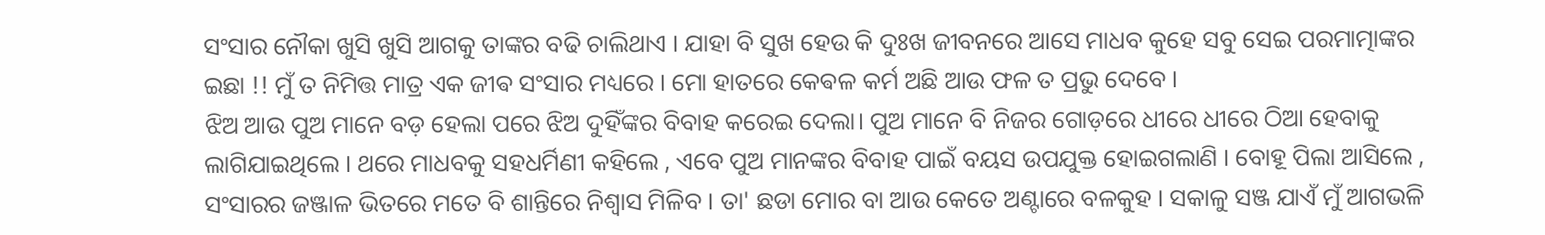ସଂସାର ନୌକା ଖୁସି ଖୁସି ଆଗକୁ ତାଙ୍କର ବଢି ଚାଲିଥାଏ । ଯାହା ବି ସୁଖ ହେଉ କି ଦୁଃଖ ଜୀବନରେ ଆସେ ମାଧବ କୁହେ ସବୁ ସେଇ ପରମାତ୍ମାଙ୍କର ଇଛା !! ମୁଁ ତ ନିମିତ୍ତ ମାତ୍ର ଏକ ଜୀଵ ସଂସାର ମଧ୍ୟରେ । ମୋ ହାତରେ କେଵଳ କର୍ମ ଅଛି ଆଉ ଫଳ ତ ପ୍ରଭୁ ଦେବେ ।
ଝିଅ ଆଉ ପୁଅ ମାନେ ବଡ଼ ହେଲା ପରେ ଝିଅ ଦୁହିଁଙ୍କର ବିବାହ କରେଇ ଦେଲା। ପୁଅ ମାନେ ବି ନିଜର ଗୋଡ଼ରେ ଧୀରେ ଧୀରେ ଠିଆ ହେବାକୁ ଲାଗିଯାଇଥିଲେ । ଥରେ ମାଧବକୁ ସହଧର୍ମିଣୀ କହିଲେ , ଏବେ ପୁଅ ମାନଙ୍କର ବିବାହ ପାଇଁ ବୟସ ଉପଯୁକ୍ତ ହୋଇଗଲାଣି । ବୋହୂ ପିଲା ଆସିଲେ , ସଂସାରର ଜଞ୍ଜାଳ ଭିତରେ ମତେ ବି ଶାନ୍ତିରେ ନିଶ୍ୱାସ ମିଳିବ । ତା' ଛଡା ମୋର ବା ଆଉ କେତେ ଅଣ୍ଟାରେ ବଳକୁହ । ସକାଳୁ ସଞ୍ଜ ଯାଏଁ ମୁଁ ଆଗଭଳି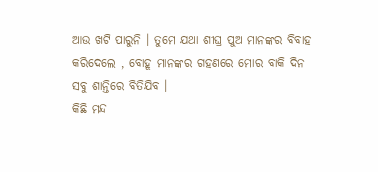ଆଉ ଖଟି ପାରୁନି । ତୁମେ ଯଥା ଶୀଘ୍ର ପୁଅ ମାନଙ୍କର ବିବାହ କରିଦେଲେ , ବୋହୂ ମାନଙ୍କର ଗହଣରେ ମୋର ବାକି ଦିନ ସବୁ ଶାନ୍ତିରେ ବିତିଯିବ ।
କିଛି ମନ୍ଦ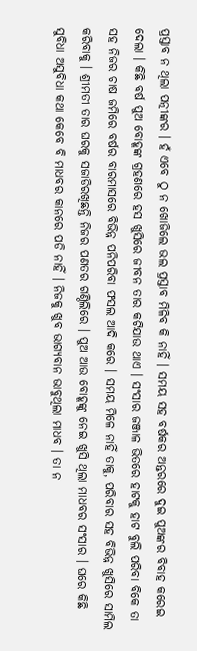ପ୍ରସ୍ତାବ ନ ଥିଲା ପତ୍ନୀଙ୍କର । ହଁ ଏବେ ଠୁ ନ ଖୋଜିଲେ ଭଲ ପ୍ରସ୍ତାବ ମିଳିବ କି ନାହିଁ । ସମୟ ସହ ବର୍ଷକର ଅନ୍ତରରେ ଦୁଇ ପୁଅଙ୍କର ବିବାହ କରେଇ ଦେଲା । କିଛି ବର୍ଷ ପୁଅ ବୋହୂଙ୍କ ଗ୍ରହଣରେ ହସ ଖୁସିରେ ଜୀବନ ତାର କଟିଯାଉ ଥାଏ । ସଂସାର ଜଞ୍ଜାଳ ଭିତରେ ହାଟକୁ ହାଟ ବୁଲି ପରିବା ବିକେ ତା ସହ ନିଜର ଚାଷ ଜମିରେ ବର୍ଷର ବାରମାସରେ ବିଭିନ୍ନ ପନିପରିବା ଫସଲ ଆଦି କରେ । ସମୟ ମିଳେ ନାହିଁ ତାକୁ, ପରିବାର ସହ ବିଭିନ୍ନ ଖୁସିରେ ସାମିଲ କରିବାକୁ । ଶ୍ରୀମତୀ ତାର ଘରକୁ ସଜାଡିରଖିଛନ୍ତି ନିଜର ପଣତର ଗଣ୍ଠିଲିରେ । ପୁଅ ଆଉ ବୋହୂଙ୍କୁ ନେଇ ଖୁସି ଥିଲା ମାଧବର ସଂସାର । ଘରେ କିଛି ସୁବିଧା ଅସୁବିଧା କଥା କେବେ ବି ମାଧବର କାନରେ ପଡି ନାହିଁ । ନିଜକୁ ଖୁବ ଭାଗ୍ୟବାନ ଭାବୁଥିଲା ମାଧବ । ତା ନ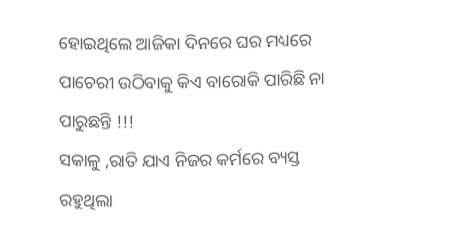ହୋଇଥିଲେ ଆଜିକା ଦିନରେ ଘର ମଧ୍ୟରେ ପାଚେରୀ ଉଠିବାକୁ କିଏ ବାରୋକି ପାରିଛି ନା ପାରୁଛନ୍ତି !!!
ସକାଳୁ ,ରାତି ଯାଏ ନିଜର କର୍ମରେ ବ୍ୟସ୍ତ ରହୁଥିଲା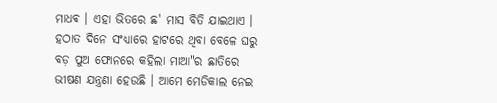ମାଧଵ । ଏହା ଭିତରେ ଛ' ମାସ ବିତି ଯାଇଥାଏ । ହଠାତ ଦିନେ ସଂଧ୍ୟାରେ ହାଟରେ ଥିବା ବେଳେ ଘରୁ ବଡ଼ ପୁଅ ଫୋନରେ କହିଲା ମାଆ"ର ଛାତିରେ ଭୀଷଣ ଯନ୍ତ୍ରଣା ହେଉଛି । ଆମେ ମେଡିକାଲ ନେଇ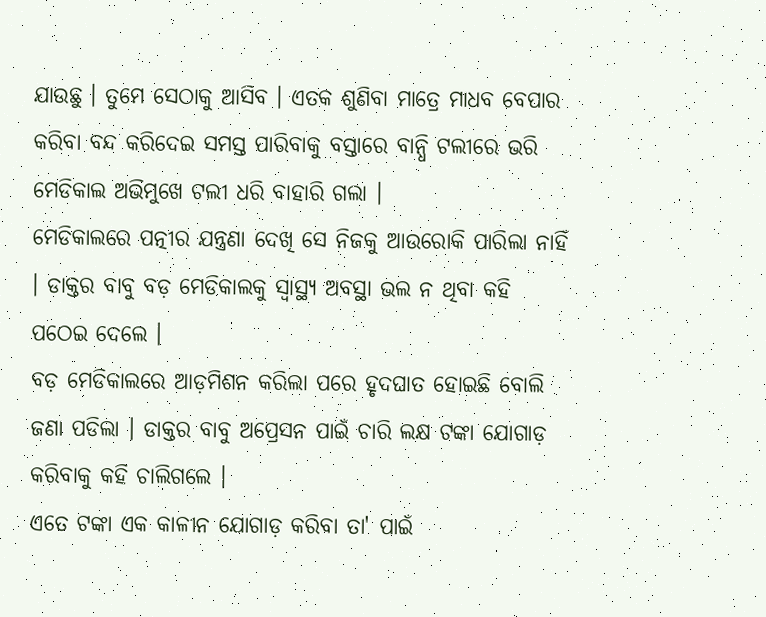ଯାଉଛୁ । ତୁମେ ସେଠାକୁ ଆସିବ । ଏତକ ଶୁଣିବା ମାତ୍ରେ ମାଧବ ବେପାର କରିବା ବନ୍ଦ କରିଦେଇ ସମସ୍ତ ପାରିବାକୁ ବସ୍ତାରେ ବାନ୍ଧି ଟଲୀରେ ଭରି ମେଡିକାଲ ଅଭିମୁଖେ ଟଲୀ ଧରି ବାହାରି ଗଲା ।
ମେଡିକାଲରେ ପତ୍ନୀର ଯନ୍ତ୍ରଣା ଦେଖି ସେ ନିଜକୁ ଆଉରୋକି ପାରିଲା ନାହିଁ । ଡାକ୍ତର ବାବୁ ବଡ଼ ମେଡିକାଲକୁ ସ୍ୱାସ୍ଥ୍ୟ ଅବସ୍ଥା ଭଲ ନ ଥିବା କହି ପଠେଇ ଦେଲେ ।
ବଡ଼ ମେଡିକାଲରେ ଆଡ଼ମିଶନ କରିଲା ପରେ ହୃଦଘାତ ହୋଇଛି ବୋଲି ଜଣା ପଡିଲା । ଡାକ୍ତର ବାବୁ ଅପ୍ରେସନ ପାଇଁ ଚାରି ଲକ୍ଷ ଟଙ୍କା ଯୋଗାଡ଼ କରିବାକୁ କହି ଚାଲିଗଲେ ।
ଏତେ ଟଙ୍କା ଏକ କାଳୀନ ଯୋଗାଡ଼ କରିବା ତା' ପାଇଁ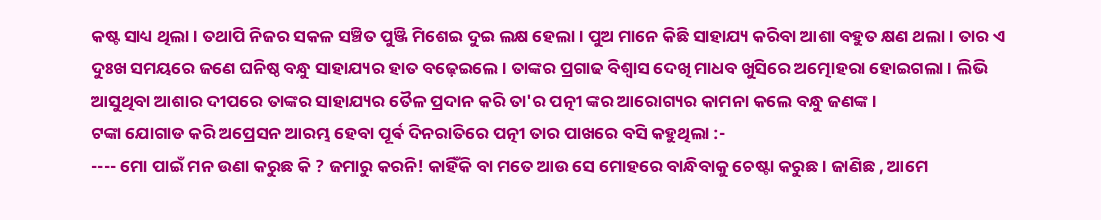କଷ୍ଟ ସାଧ୍ୟ ଥିଲା । ତଥାପି ନିଜର ସକଳ ସଞ୍ଚିତ ପୁଞ୍ଜି ମିଶେଇ ଦୁଇ ଲକ୍ଷ ହେଲା । ପୁଅ ମାନେ କିଛି ସାହାଯ୍ୟ କରିବା ଆଶା ବହୁତ କ୍ଷଣ ଥଲା । ତାର ଏ ଦୁଃଖ ସମୟରେ ଜଣେ ଘନିଷ୍ଠ ବନ୍ଧୁ ସାହାଯ୍ୟର ହାତ ବଢ଼େଇଲେ । ତାଙ୍କର ପ୍ରଗାଢ ବିଶ୍ୱାସ ଦେଖି ମାଧବ ଖୁସିରେ ଅତ୍ମୋହରା ହୋଇଗଲା । ଲିଭି ଆସୁଥିବା ଆଶାର ଦୀପରେ ତାଙ୍କର ସାହାଯ୍ୟର ତୈଳ ପ୍ରଦାନ କରି ତା'ର ପତ୍ନୀ ଙ୍କର ଆରୋଗ୍ୟର କାମନା କଲେ ବନ୍ଧୁ ଜଣଙ୍କ ।
ଟଙ୍କା ଯୋଗାଡ କରି ଅପ୍ରେସନ ଆରମ୍ଭ ହେବା ପୂର୍ଵ ଦିନରାତିରେ ପତ୍ନୀ ତାର ପାଖରେ ବସି କହୁଥିଲା :-
---- ମୋ ପାଇଁ ମନ ଉଣା କରୁଛ କି ? ଜମାରୁ କରନି! କାହିଁକି ବା ମତେ ଆଉ ସେ ମୋହରେ ବାନ୍ଧିବାକୁ ଚେଷ୍ଟା କରୁଛ । ଜାଣିଛ , ଆମେ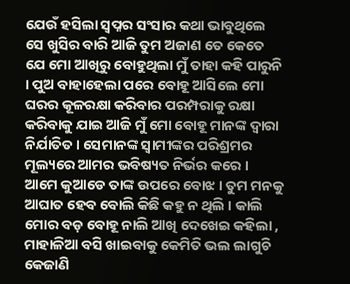ଯେଉଁ ହସିଲା ସ୍ୱପ୍ନର ସଂସାର କଥା ଭାବୁଥିଲେ ସେ ଖୁସିର ବାରି ଆଜି ତୁମ ଅଜାଣ ତେ କେତେ ଯେ ମୋ ଆଖିରୁ ବୋହୁଥିଲା ମୁଁ ତାହା କହି ପାରୁନି । ପୁଅ ବାହାହେଲା ପରେ ବୋହୂ ଆସିଲେ ମୋ ଘରର କୂଳରକ୍ଷା କରିବାର ପରମ୍ପରାକୁ ରକ୍ଷା କରିବାକୁ ଯାଇ ଆଜି ମୁଁ ମୋ ବୋହୂ ମାନଙ୍କ ଦ୍ୱାରା ନିର୍ଯାତିତ। ସେମାନଙ୍କ ସ୍ୱାମୀଙ୍କର ପରିଶ୍ରମର ମୂଲ୍ୟରେ ଆମର ଭବିଷ୍ୟତ ନିର୍ଭର କରେ । ଆମେ କୁଆଡେ ତାଙ୍କ ଉପରେ ବୋଝ । ତୁମ ମନକୁ ଆଘାତ ହେବ ବୋଲି କିଛି କହୁ ନ ଥିଲି । କାଲି ମୋର ବଡ଼ ବୋହୂ ନାଲି ଆଖି ଦେଖେଇ କହିଲା , ମାହାଳିଆ ବସି ଖାଇବାକୁ କେମିତି ଭଲ ଲାଗୁଚି କେଜାଣି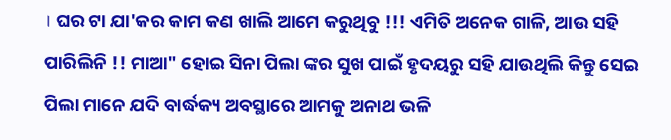। ଘର ଟା ଯା'କର କାମ କଣ ଖାଲି ଆମେ କରୁଥିବୁ !!! ଏମିତି ଅନେକ ଗାଳି, ଆଉ ସହି ପାରିଲିନି !! ମାଆ" ହୋଇ ସିନା ପିଲା ଙ୍କର ସୁଖ ପାଇଁ ହୃଦୟରୁ ସହି ଯାଉଥିଲି କିନ୍ତୁ ସେଇ ପିଲା ମାନେ ଯଦି ବାର୍ଦ୍ଧକ୍ୟ ଅବସ୍ଥାରେ ଆମକୁ ଅନାଥ ଭଳି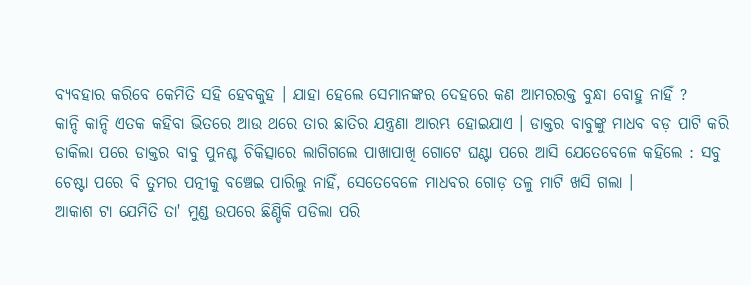ବ୍ୟବହାର କରିବେ କେମିତି ସହି ହେବକୁହ । ଯାହା ହେଲେ ସେମାନଙ୍କର ଦେହରେ କଣ ଆମରରକ୍ତ ବୁନ୍ଧା ବୋହୁ ନାହିଁ ?
କାନ୍ଦି କାନ୍ଦି ଏତକ କହିବା ଭିତରେ ଆଉ ଥରେ ତାର ଛାତିର ଯନ୍ତ୍ରଣା ଆରମ୍ଭ ହୋଇଯାଏ । ଡାକ୍ତର ବାବୁଙ୍କୁ ମାଧବ ବଡ଼ ପାଟି କରି ଡାକିଲା ପରେ ଡାକ୍ତର ବାବୁ ପୁନଶ୍ଚ ଚିକିତ୍ସାରେ ଲାଗିଗଲେ ପାଖାପାଖି ଗୋଟେ ଘଣ୍ଟା ପରେ ଆସି ଯେତେବେଳେ କହିଲେ : ସବୁ ଚେଷ୍ଟା ପରେ ବି ତୁମର ପତ୍ନୀକୁ ବଞ୍ଚେଇ ପାରିଲୁ ନାହିଁ, ସେତେବେଳେ ମାଧବର ଗୋଡ଼ ତଳୁ ମାଟି ଖସି ଗଲା ।
ଆକାଶ ଟା ଯେମିତି ତା' ମୁଣ୍ଡ ଉପରେ ଛିଣ୍ଡିକି ପଡିଲା ପରି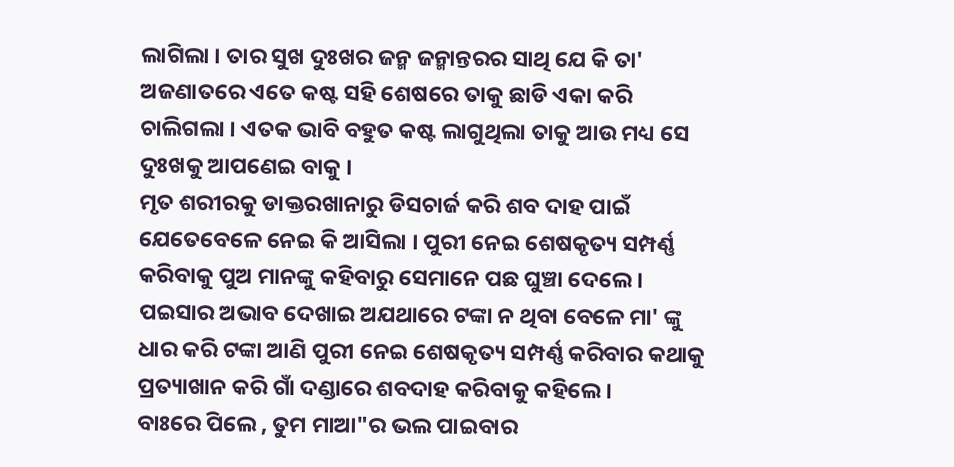ଲାଗିଲା । ତାର ସୁଖ ଦୁଃଖର ଜନ୍ମ ଜନ୍ମାନ୍ତରର ସାଥି ଯେ କି ତା' ଅଜଣାତରେ ଏତେ କଷ୍ଟ ସହି ଶେଷରେ ତାକୁ ଛାଡି ଏକା କରି ଚାଲିଗଲା । ଏତକ ଭାବି ବହୁତ କଷ୍ଟ ଲାଗୁଥିଲା ତାକୁ ଆଉ ମଧ୍ୟ ସେ ଦୁଃଖକୁ ଆପଣେଇ ବାକୁ ।
ମୃତ ଶରୀରକୁ ଡାକ୍ତରଖାନାରୁ ଡିସଚାର୍ଜ କରି ଶବ ଦାହ ପାଇଁ ଯେତେବେଳେ ନେଇ କି ଆସିଲା । ପୁରୀ ନେଇ ଶେଷକୃତ୍ୟ ସମ୍ପର୍ଣ୍ଣ କରିବାକୁ ପୁଅ ମାନଙ୍କୁ କହିବାରୁ ସେମାନେ ପଛ ଘୁଞ୍ଚା ଦେଲେ । ପଇସାର ଅଭାବ ଦେଖାଇ ଅଯଥାରେ ଟଙ୍କା ନ ଥିବା ବେଳେ ମା' ଙ୍କୁ ଧାର କରି ଟଙ୍କା ଆଣି ପୁରୀ ନେଇ ଶେଷକୃତ୍ୟ ସମ୍ପର୍ଣ୍ଣ କରିବାର କଥାକୁ ପ୍ରତ୍ୟାଖାନ କରି ଗାଁ ଦଣ୍ଡାରେ ଶବଦାହ କରିବାକୁ କହିଲେ ।
ବାଃରେ ପିଲେ , ତୁମ ମାଆ"ର ଭଲ ପାଇବାର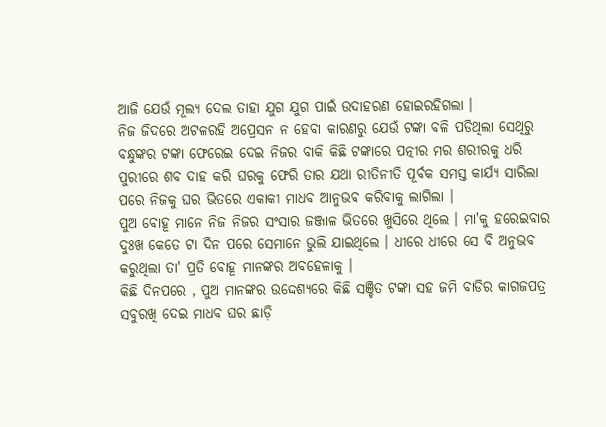ଆଜି ଯେଉଁ ମୂଲ୍ୟ ଦେଲ ତାହା ଯୁଗ ଯୁଗ ପାଇଁ ଉଦାହରଣ ହୋଇରହିଗଲା ।
ନିଜ ଜିଦରେ ଅଟଳରହି ଅପ୍ରେସନ ନ ହେବା କାରଣରୁ ଯେଉଁ ଟଙ୍କା ବଳି ପଡିଥିଲା ସେଥିରୁ ବନ୍ଧୁଙ୍କର ଟଙ୍କା ଫେରେଇ ଦେଇ ନିଜର ବାକି କିଛି ଟଙ୍କାରେ ପତ୍ନୀର ମର ଶରୀରକୁ ଧରି ପୁରୀରେ ଶବ ଦାହ କରି ଘରକୁ ଫେରି ତାର ଯଥା ରୀତିନୀତି ପୂର୍ବକ ସମସ୍ତ କାର୍ଯ୍ୟ ସାରିଲା ପରେ ନିଜକୁ ଘର ଭିତରେ ଏକାକୀ ମାଧବ ଆନୁଭଵ କରିବାକୁ ଲାଗିଲା ।
ପୁଅ ବୋହୂ ମାନେ ନିଜ ନିଜର ସଂସାର ଜଞ୍ଜାଳ ଭିତରେ ଖୁସିରେ ଥିଲେ । ମା'କୁ ହରେଇବାର ଦୁଃଖ କେତେ ଟା ଦିନ ପରେ ସେମାନେ ଭୁଲି ଯାଇଥିଲେ । ଧୀରେ ଧୀରେ ସେ ବି ଅନୁଭବ କରୁଥିଲା ତା' ପ୍ରତି ବୋହୂ ମାନଙ୍କର ଅବହେଳାକୁ ।
କିଛି ଦିନପରେ , ପୁଅ ମାନଙ୍କର ଉଦ୍ଦେଶ୍ୟରେ କିଛି ସଞ୍ଚିତ ଟଙ୍କା ସହ ଜମି ବାଡିର କାଗଜପତ୍ର ସବୁରଖି ଦେଇ ମାଧବ ଘର ଛାଡ଼ି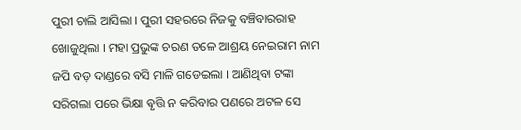ପୁରୀ ଚାଲି ଆସିଲା । ପୁରୀ ସହରରେ ନିଜକୁ ବଞ୍ଚିବାରରାହ ଖୋଜୁଥିଲା । ମହା ପ୍ରଭୁଙ୍କ ଚରଣ ତଳେ ଆଶ୍ରୟ ନେଇରାମ ନାମ ଜପି ବଡ଼ ଦାଣ୍ଡରେ ବସି ମାଳି ଗଡେଇଲା । ଆଣିଥିବା ଟଙ୍କା ସରିଗଲା ପରେ ଭିକ୍ଷା ଵୃତ୍ତି ନ କରିବାର ପଣରେ ଅଟଳ ସେ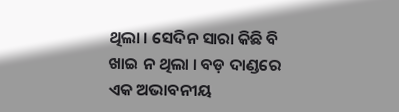ଥିଲା । ସେଦିନ ସାରା କିଛି ବି ଖାଇ ନ ଥିଲା । ବଡ଼ ଦାଣ୍ଡରେ ଏକ ଅଭାବନୀୟ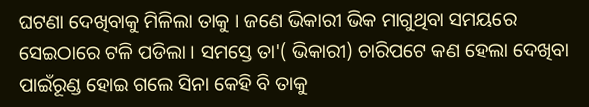ଘଟଣା ଦେଖିବାକୁ ମିଳିଲା ତାକୁ । ଜଣେ ଭିକାରୀ ଭିକ ମାଗୁଥିବା ସମୟରେ ସେଇଠାରେ ଟଳି ପଡିଲା । ସମସ୍ତେ ତା'( ଭିକାରୀ) ଚାରିପଟେ କଣ ହେଲା ଦେଖିବା ପାଇଁରୂଣ୍ଡ ହୋଇ ଗଲେ ସିନା କେହି ବି ତାକୁ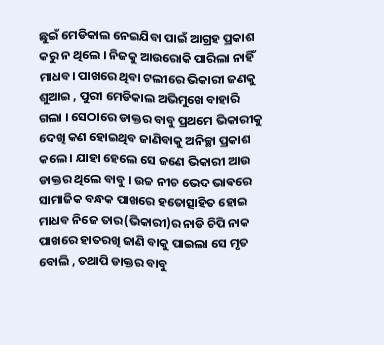ଛୁଇଁ ମେଡିକାଲ ନେଇଯିବା ପାଇଁ ଆଗ୍ରହ ପ୍ରକାଶ କରୁ ନ ଥିଲେ । ନିଜକୁ ଆଉରୋକି ପାରିଲା ନାହିଁ ମାଧବ। ପାଖରେ ଥିବା ଟଲୀରେ ଭିକାରୀ ଜଣକୁ ଶୁଆଇ , ପୁରୀ ମେଡିକାଲ ଅଭିମୁଖେ ବାହାରି ଗଲା । ସେଠାରେ ଡାକ୍ତର ବାବୁ ପ୍ରଥମେ ଭିକାରୀକୁ ଦେଖି କଣ ହୋଇଥିବ ଜାଣିବାକୁ ଅନିଚ୍ଛା ପ୍ରକାଶ କଲେ । ଯାହା ହେଲେ ସେ ଜଣେ ଭିକାରୀ ଆଉ ଡାକ୍ତର ଥିଲେ ବାବୁ । ଉଚ୍ଚ ନୀଚ ଭେଦ ଭାଵରେ ସାମାଜିକ ବନ୍ଧକ ପାଖରେ ହତୋତ୍ସାହିତ ହୋଇ ମାଧବ ନିଜେ ତାର(ଭିକାରୀ)ର ନାଡି ଚିପି ନାକ ପାଖରେ ହାତରଖି ଜାଣି ବାକୁ ପାଇଲା ସେ ମୃତ ବୋଲି , ତଥାପି ଡାକ୍ତର ବାବୁ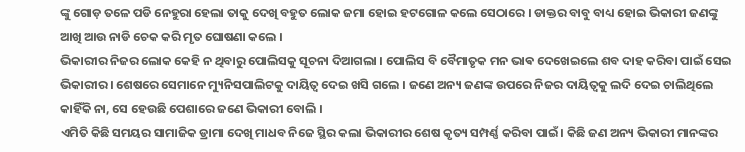ଙ୍କୁ ଗୋଡ଼ ତଳେ ପଡି ନେହୁରା ହେଲା ତାକୁ ଦେଖି ବହୁତ ଲୋକ ଜମା ହୋଇ ହଟଗୋଳ କଲେ ସେଠାରେ । ଡାକ୍ତର ବାବୁ ବାଧ୍ୟ ହୋଇ ଭିକାରୀ ଜଣଙ୍କୁ ଆଖି ଆଉ ନାଡି ଚେକ କରି ମୃତ ଘୋଷଣା କଲେ ।
ଭିକାରୀର ନିଜର ଲୋକ କେହି ନ ଥିବାରୁ ପୋଲିସକୁ ସୂଚନା ଦିଆଗଲା । ପୋଲିସ ବି ବୈମାତୃକ ମନ ଭାଵ ଦେଖେଇଲେ ଶବ ଦାହ କରିବା ପାଇଁ ସେଇ ଭିକାରୀର । ଶେଷରେ ସେମାନେ ମ୍ୟୁନିସପାଲିଟକୁ ଦାୟିତ୍ୱ ଦେଇ ଖସି ଗଲେ । ଜଣେ ଅନ୍ୟ ଜଣଙ୍କ ଉପରେ ନିଜର ଦାୟିତ୍ୱକୁ ଲଦି ଦେଇ ଚାଲିଥିଲେ କାହିଁକି ନା, ସେ ହେଉଛି ପେଶାରେ ଜଣେ ଭିକାରୀ ବୋଲି ।
ଏମିତି କିଛି ସମୟର ସାମାଜିକ ଡ୍ରାମା ଦେଖି ମାଧବ ନିଜେ ସ୍ଥିର କଲା ଭିକାରୀର ଶେଷ କୃତ୍ୟ ସମ୍ପର୍ଣ୍ଣ କରିବା ପାଇଁ। କିଛି ଜଣ ଅନ୍ୟ ଭିକାରୀ ମାନଙ୍କର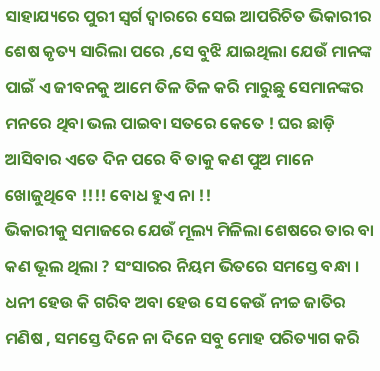ସାହାଯ୍ୟରେ ପୁରୀ ସ୍ଵର୍ଗ ଦ୍ୱାରରେ ସେଇ ଆପରିଚିତ ଭିକାରୀର ଶେଷ କୃତ୍ୟ ସାରିଲା ପରେ ,ସେ ବୁଝି ଯାଇଥିଲା ଯେଉଁ ମାନଙ୍କ ପାଇଁ ଏ ଜୀବନକୁ ଆମେ ତିଳ ତିଳ କରି ମାରୁଛୁ ସେମାନଙ୍କର ମନରେ ଥିବା ଭଲ ପାଇବା ସତରେ କେତେ ! ଘର ଛାଡ଼ି ଆସିବାର ଏତେ ଦିନ ପରେ ବି ତାକୁ କଣ ପୁଅ ମାନେ ଖୋଜୁଥିବେ !!!! ବୋଧ ହୁଏ ନା !!
ଭିକାରୀକୁ ସମାଜରେ ଯେଉଁ ମୂଲ୍ୟ ମିଳିଲା ଶେଷରେ ତାର ବା କଣ ଭୂଲ ଥିଲା ? ସଂସାରର ନିୟମ ଭିତରେ ସମସ୍ତେ ବନ୍ଧା । ଧନୀ ହେଉ କି ଗରିବ ଅବା ହେଉ ସେ କେଉଁ ନୀଚ୍ଚ ଜାତିର ମଣିଷ , ସମସ୍ତେ ଦିନେ ନା ଦିନେ ସବୁ ମୋହ ପରିତ୍ୟାଗ କରି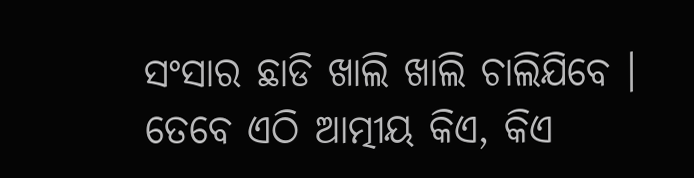ସଂସାର ଛାଡି ଖାଲି ଖାଲି ଚାଲିଯିବେ । ତେବେ ଏଠି ଆତ୍ମୀୟ କିଏ, କିଏ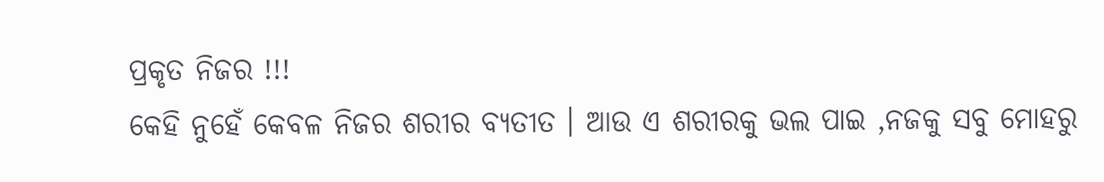ପ୍ରକୃତ ନିଜର !!!
କେହି ନୁହେଁ କେବଳ ନିଜର ଶରୀର ବ୍ୟତୀତ । ଆଉ ଏ ଶରୀରକୁ ଭଲ ପାଇ ,ନଜକୁ ସବୁ ମୋହରୁ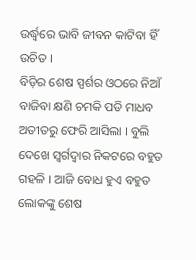ଉର୍ଦ୍ଧ୍ବରେ ଭାବି ଜୀବନ କାଟିବା ହିଁ ଉଚିତ ।
ବିଡ଼ିର ଶେଷ ସ୍ପର୍ଶର ଓଠରେ ନିଆଁ ବାଜିବା କ୍ଷଣି ଚମକି ପଡି ମାଧବ ଅତୀତରୁ ଫେରି ଆସିଲା । ବୁଲି ଦେଖେ ସ୍ୱର୍ଗଦ୍ୱାର ନିକଟରେ ବହୁତ ଗହଳି । ଆଜି ବୋଧ ହୁଏ ବହୁତ ଲୋକଙ୍କୁ ଶେଷ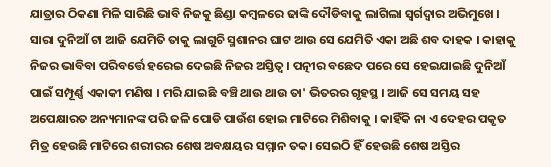ଯାତ୍ରାର ଠିକଣା ମିଳି ସାରିଛି ଭାବି ନିଜକୁ ଛିଣ୍ଡା କମ୍ବଳରେ ଢାଙ୍କି ଦୌଡିବାକୁ ଲାଗିଲା ସ୍ୱର୍ଗଦ୍ୱାର ଅଭିମୁଖେ । ସାରା ଦୁନିଆଁ ଟା ଆଜି ଯେମିତି ତାକୁ ଲାଗୁଚି ସ୍ମଶାନର ଘାଟ ଆଉ ସେ ଯେମିତି ଏକା ଅଛି ଶବ ଦାହକ । କାହାକୁ ନିଜର ଭାବିବା ପରିବର୍ତ୍ତେ ହରେଇ ଦେଇଛି ନିଜର ଅସ୍ତିତ୍ବ । ପତ୍ନୀର ବଛେଦ ପରେ ସେ ହେଇଯାଇଛି ଦୁନିଆଁ ପାଇଁ ସମ୍ପୂର୍ଣ୍ଣ ଏକାକୀ ମଣିଷ । ମରି ଯାଇଛି ବଞ୍ଚି ଥାଉ ଥାଉ ତା' ଭିତରର ଗୃହସ୍ଥ । ଆଜି ସେ ସମୟ ସହ ଅପେକ୍ଷାରତ ଅନ୍ୟମାନଙ୍କ ପରି ଜଳି ପୋଡି ପାଉଁଶ ହୋଇ ମାଟିରେ ମିଶିବାକୁ । କାହିଁକି ନା ଏ ଦେହର ପକୃତ ମିତ୍ର ହେଉଛି ମାଟିରେ ଶରୀରର ଶେଷ ଅବକ୍ଷୟର ସମ୍ମାନ ତକ। ସେଇଠି ହିଁ ହେଉଛି ଶେଷ ଅସ୍ତିର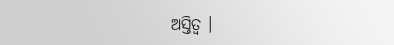ଅସ୍ତିତ୍ୱ ।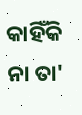କାହିଁକି ନା ତା'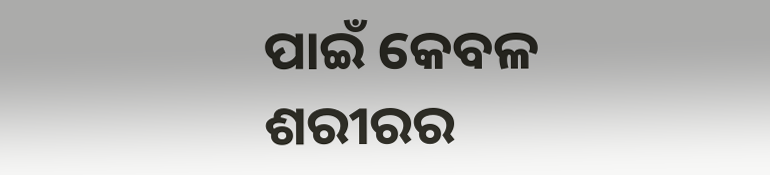ପାଇଁ କେବଳ ଶରୀରର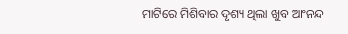ମାଟିରେ ମିଶିବାର ଦୃଶ୍ୟ ଥିଲା ଖୁବ ଆଂନନ୍ଦ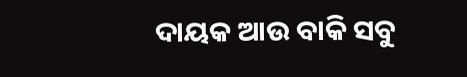ଦାୟକ ଆଉ ବାକି ସବୁ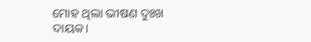ମୋହ ଥିଲା ଭୀଷଣ ଦୁଃଖ ଦାୟକ।